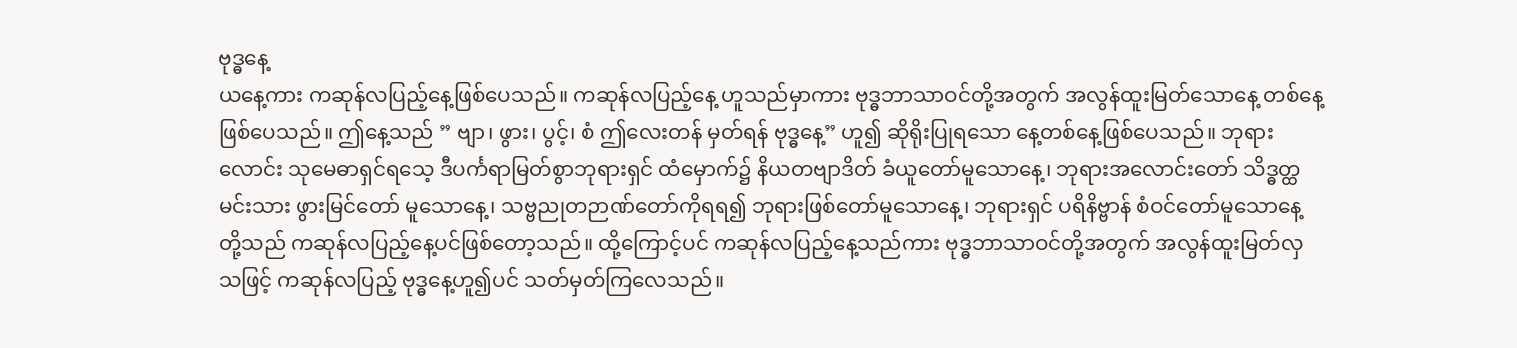ဗုဒ္ဓနေ့
ယနေ့ကား ကဆုန်လပြည့်နေ့ဖြစ်ပေသည်။ ကဆုန်လပြည့်နေ့ ဟူသည်မှာကား ဗုဒ္ဓဘာသာဝင်တို့အတွက် အလွန်ထူးမြတ်သောနေ့ တစ်နေ့ဖြစ်ပေသည်။ ဤနေ့သည် ” ဗျာ၊ ဖွား၊ ပွင့်၊ စံ ဤလေးတန် မှတ်ရန် ဗုဒ္ဓနေ့” ဟူ၍ ဆိုရိုးပြုရသော နေ့တစ်နေ့ဖြစ်ပေသည်။ ဘုရားလောင်း သုမေဓာရှင်ရသေ့ ဒီပင်္ကရာမြတ်စွာဘုရားရှင် ထံမှောက်၌ နိယတဗျာဒိတ် ခံယူတော်မူသောနေ့၊ ဘုရားအလောင်းတော် သိဒ္ဓတ္ထမင်းသား ဖွားမြင်တော် မူသောနေ့၊ သဗ္ဗညုတဉာဏ်တော်ကိုရရ၍ ဘုရားဖြစ်တော်မူသောနေ့၊ ဘုရားရှင် ပရိနိဗ္ဗာန် စံဝင်တော်မူသောနေ့ တို့သည် ကဆုန်လပြည့်နေ့ပင်ဖြစ်တော့သည်။ ထို့ကြောင့်ပင် ကဆုန်လပြည့်နေ့သည်ကား ဗုဒ္ဓဘာသာဝင်တို့အတွက် အလွန်ထူးမြတ်လှသဖြင့် ကဆုန်လပြည့် ဗုဒ္ဓနေ့ဟူ၍ပင် သတ်မှတ်ကြလေသည်။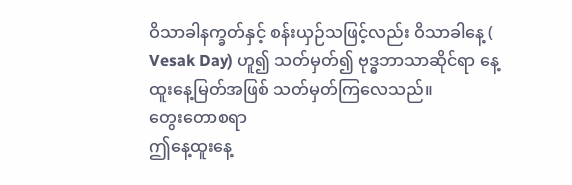ဝိသာခါနက္ခတ်နှင့် စန်းယှဉ်သဖြင့်လည်း ဝိသာခါနေ့ ( Vesak Day) ဟူ၍ သတ်မှတ်၍ ဗုဒ္ဓဘာသာဆိုင်ရာ နေ့ထူးနေ့မြတ်အဖြစ် သတ်မှတ်ကြလေသည်။
တွေးတောစရာ
ဤနေ့ထူးနေ့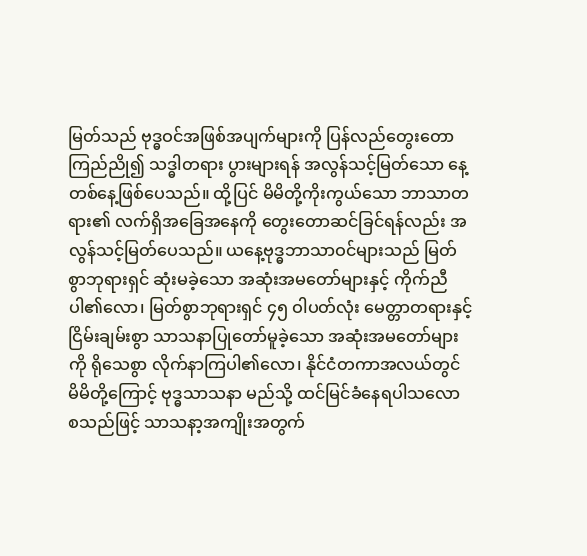မြတ်သည် ဗုဒ္ဓဝင်အဖြစ်အပျက်များကို ပြန်လည်တွေးတော ကြည်ညို၍ သဒ္ဓါတရား ပွားများရန် အလွန်သင့်မြတ်သော နေ့တစ်နေ့ဖြစ်ပေသည်။ ထို့ပြင် မိမိတို့ကိုးကွယ်သော ဘာသာတရား၏ လက်ရှိအခြေအနေကို တွေးတောဆင်ခြင်ရန်လည်း အလွန်သင့်မြတ်ပေသည်။ ယနေ့ဗုဒ္ဓဘာသာဝင်များသည် မြတ်စွာဘုရားရှင် ဆုံးမခဲ့သော အဆုံးအမတော်များနှင့် ကိုက်ညီပါ၏လော၊ မြတ်စွာဘုရားရှင် ၄၅ ဝါပတ်လုံး မေတ္တာတရားနှင့် ငြိမ်းချမ်းစွာ သာသနာပြုတော်မူခဲ့သော အဆုံးအမတော်များကို ရိုသေစွာ လိုက်နာကြပါ၏လော၊ နိုင်ငံတကာအလယ်တွင် မိမိတို့ကြောင့် ဗုဒ္ဓသာသနာ မည်သို့ ထင်မြင်ခံနေရပါသလော စသည်ဖြင့် သာသနာ့အကျိုးအတွက်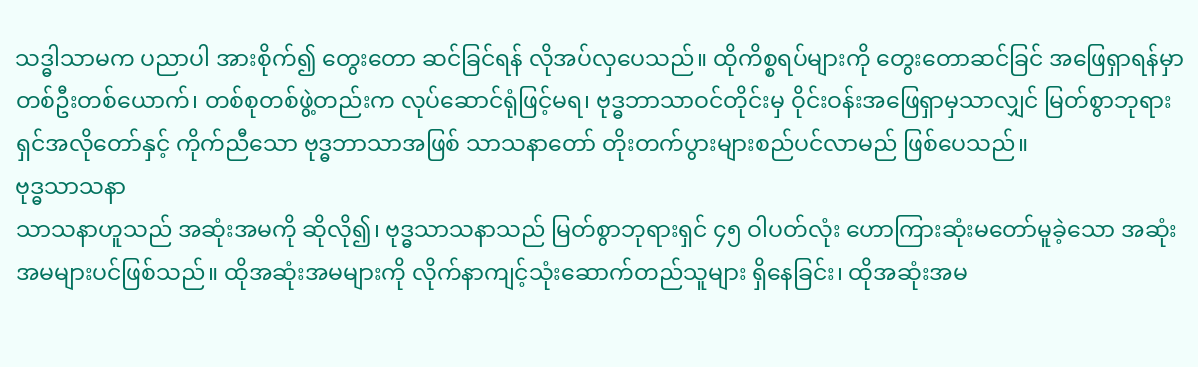သဒ္ဓါသာမက ပညာပါ အားစိုက်၍ တွေးတော ဆင်ခြင်ရန် လိုအပ်လှပေသည်။ ထိုကိစ္စရပ်များကို တွေးတောဆင်ခြင် အဖြေရှာရန်မှာ တစ်ဦးတစ်ယောက်၊ တစ်စုတစ်ဖွဲ့တည်းက လုပ်ဆောင်ရုံဖြင့်မရ၊ ဗုဒ္ဓဘာသာဝင်တိုင်းမှ ဝိုင်းဝန်းအဖြေရှာမှသာလျှင် မြတ်စွာဘုရားရှင်အလိုတော်နှင့် ကိုက်ညီသော ဗုဒ္ဓဘာသာအဖြစ် သာသနာတော် တိုးတက်ပွားများစည်ပင်လာမည် ဖြစ်ပေသည်။
ဗုဒ္ဓသာသနာ
သာသနာဟူသည် အဆုံးအမကို ဆိုလို၍၊ ဗုဒ္ဓသာသနာသည် မြတ်စွာဘုရားရှင် ၄၅ ဝါပတ်လုံး ဟောကြားဆုံးမတော်မူခဲ့သော အဆုံးအမများပင်ဖြစ်သည်။ ထိုအဆုံးအမများကို လိုက်နာကျင့်သုံးဆောက်တည်သူများ ရှိနေခြင်း၊ ထိုအဆုံးအမ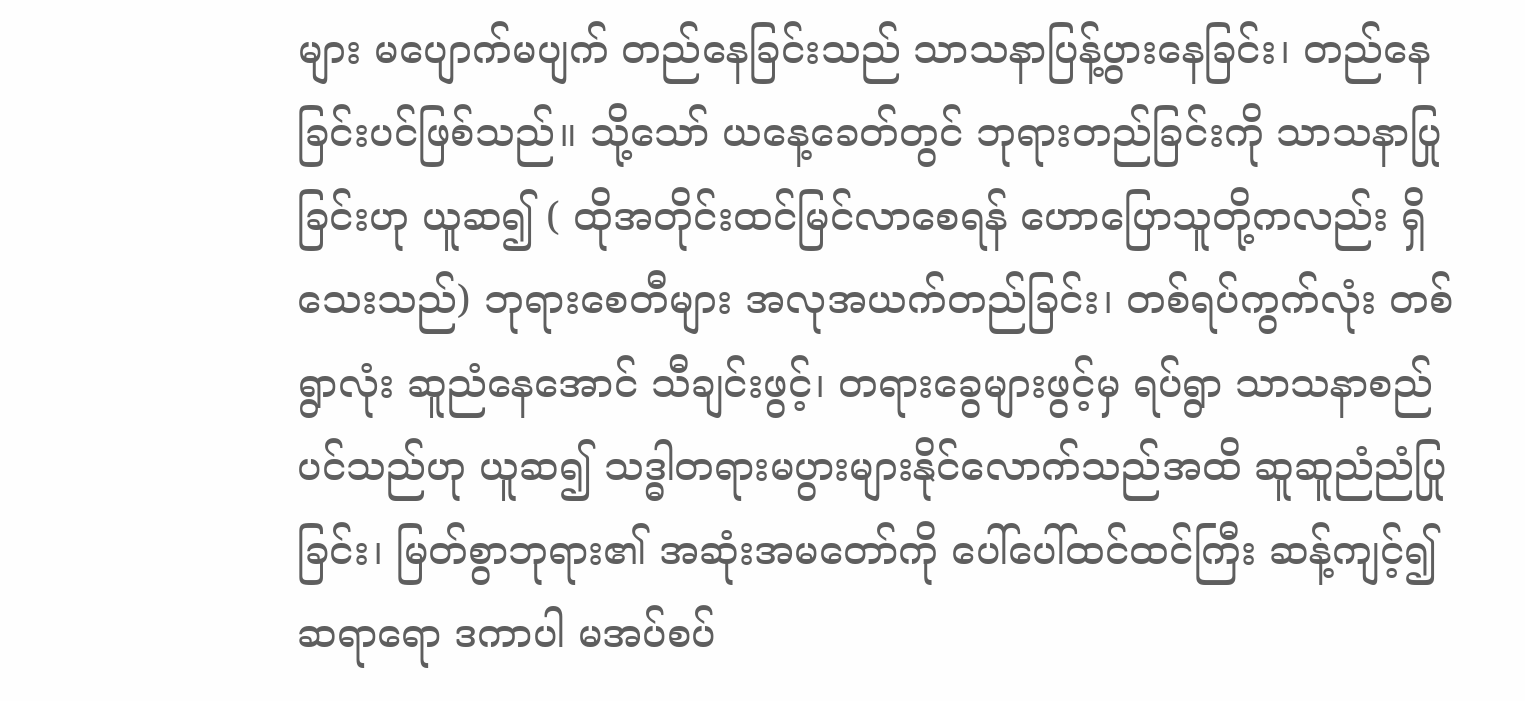များ မပျောက်မပျက် တည်နေခြင်းသည် သာသနာပြန့်ပွားနေခြင်း၊ တည်နေခြင်းပင်ဖြစ်သည်။ သို့သော် ယနေ့ခေတ်တွင် ဘုရားတည်ခြင်းကို သာသနာပြုခြင်းဟု ယူဆ၍ ( ထိုအတိုင်းထင်မြင်လာစေရန် ဟောပြောသူတို့ကလည်း ရှိသေးသည်) ဘုရားစေတီများ အလုအယက်တည်ခြင်း၊ တစ်ရပ်ကွက်လုံး တစ်ရွာလုံး ဆူညံနေအောင် သီချင်းဖွင့်၊ တရားခွေများဖွင့်မှ ရပ်ရွာ သာသနာစည်ပင်သည်ဟု ယူဆ၍ သဒ္ဓါတရားမပွားများနိုင်လောက်သည်အထိ ဆူဆူညံညံပြုခြင်း၊ မြတ်စွာဘုရား၏ အဆုံးအမတော်ကို ပေါ်ပေါ်ထင်ထင်ကြီး ဆန့်ကျင့်၍ ဆရာရော ဒကာပါ မအပ်စပ်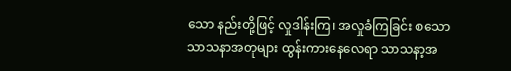သော နည်းတို့ဖြင့် လှုဒါန်းကြ၊ အလှုခံကြခြင်း စသော သာသနာအတုများ ထွန်းကားနေလေရာ သာသနာ့အ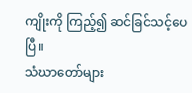ကျိုးကို ကြည့်၍ ဆင်ခြင်သင့်ပေပြီ။
သံဃာတော်များ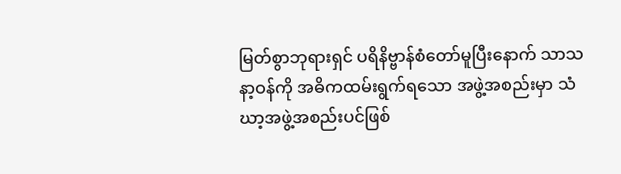မြတ်စွာဘုရားရှင် ပရိနိဗ္ဗာန်စံတော်မူပြီးနောက် သာသနာ့ဝန်ကို အဓိကထမ်းရွက်ရသော အဖွဲ့အစည်းမှာ သံဃာ့အဖွဲ့အစည်းပင်ဖြစ်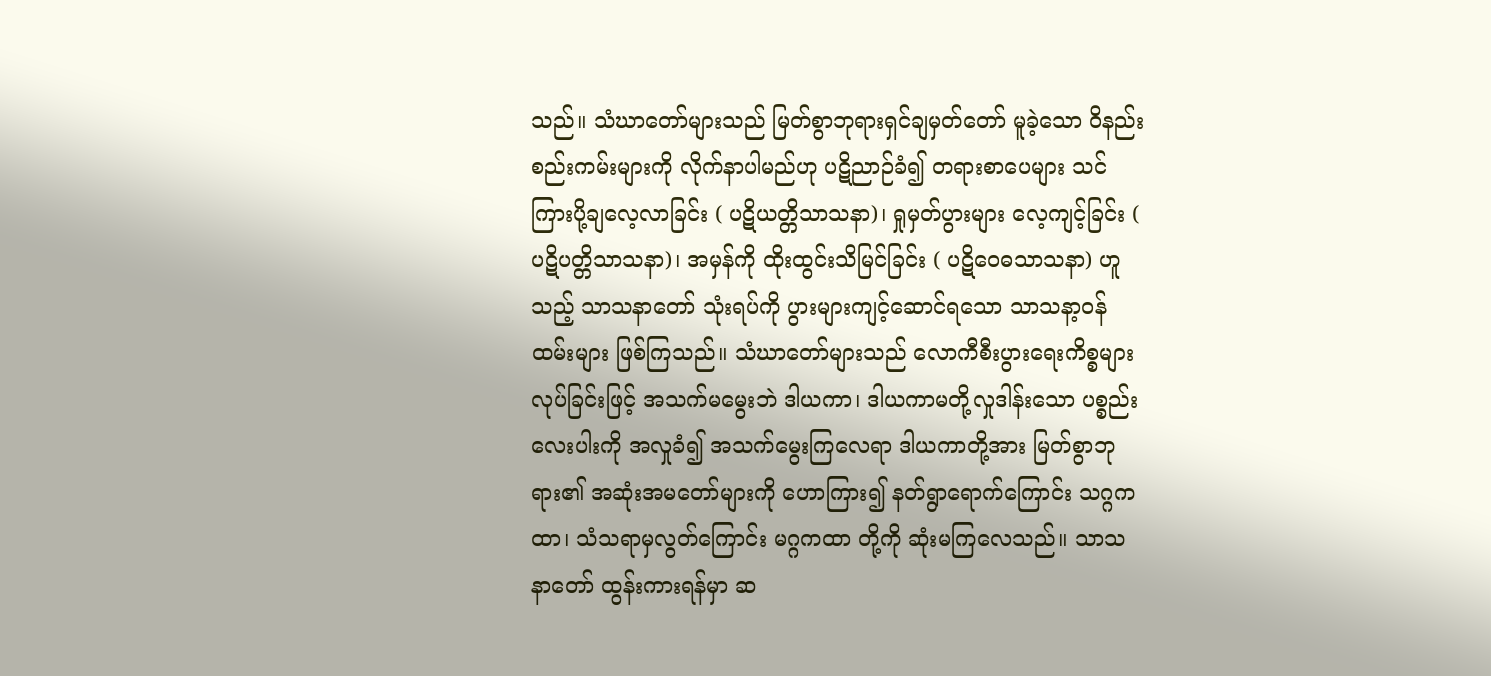သည်။ သံဃာတော်များသည် မြတ်စွာဘုရားရှင်ချမှတ်တော် မူခဲ့သော ဝိနည်းစည်းကမ်းများကို လိုက်နာပါမည်ဟု ပဋိညာဉ်ခံ၍ တရားစာပေများ သင်ကြားပို့ချလေ့လာခြင်း ( ပဋိယတ္တိသာသနာ)၊ ရှုမှတ်ပွားများ လေ့ကျင့်ခြင်း ( ပဋိပတ္တိသာသနာ)၊ အမှန်ကို ထိုးထွင်းသိမြင်ခြင်း ( ပဋိဝေဓသာသနာ) ဟူသည့် သာသနာတော် သုံးရပ်ကို ပွားများကျင့်ဆောင်ရသော သာသနာ့ဝန်ထမ်းများ ဖြစ်ကြသည်။ သံဃာတော်များသည် လောကီစီးပွားရေးကိစ္စများလုပ်ခြင်းဖြင့် အသက်မမွေးဘဲ ဒါယကာ၊ ဒါယကာမတို့လှုဒါန်းသော ပစ္စည်းလေးပါးကို အလှုခံ၍ အသက်မွေးကြလေရာ ဒါယကာတို့အား မြတ်စွာဘုရား၏ အဆုံးအမတော်များကို ဟောကြား၍ နတ်ရွာရောက်ကြောင်း သဂ္ဂကထာ၊ သံသရာမှလွတ်ကြောင်း မဂ္ဂကထာ တို့ကို ဆုံးမကြလေသည်။ သာသနာတော် ထွန်းကားရန်မှာ ဆ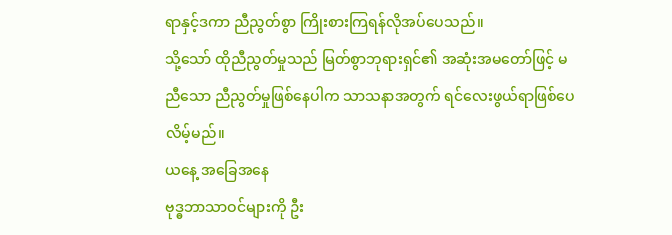ရာနှင့်ဒကာ ညီညွတ်စွာ ကြိုးစားကြရန်လိုအပ်ပေသည်။
သို့သော် ထိုညီညွတ်မှုသည် မြတ်စွာဘုရားရှင်၏ အဆုံးအမတော်ဖြင့် မညီသော ညီညွတ်မှုဖြစ်နေပါက သာသနာအတွက် ရင်လေးဖွယ်ရာဖြစ်ပေလိမ့်မည်။
ယနေ့ အခြေအနေ
ဗုဒ္ဓဘာသာဝင်များကို ဦး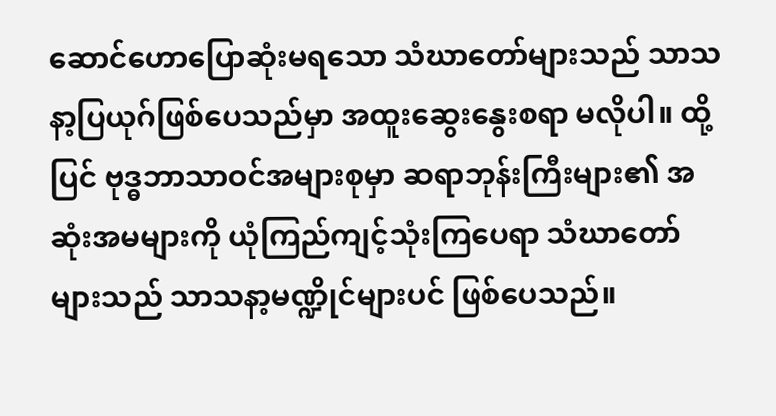ဆောင်ဟောပြောဆုံးမရသော သံဃာတော်များသည် သာသနာ့ပြယုဂ်ဖြစ်ပေသည်မှာ အထူးဆွေးနွေးစရာ မလိုပါ။ ထို့ပြင် ဗုဒ္ဓဘာသာဝင်အများစုမှာ ဆရာဘုန်းကြီးများ၏ အဆုံးအမများကို ယုံကြည်ကျင့်သုံးကြပေရာ သံဃာတော်များသည် သာသနာ့မဏ္ဍိုင်များပင် ဖြစ်ပေသည်။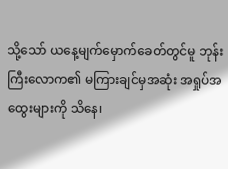သို့သော် ယနေ့မျက်မှောက်ခေတ်တွင်မူ ဘုန်းကြီးလောက၏ မကြားချင်မှအဆုံး အရှုပ်အထွေးများကို သိနေ၊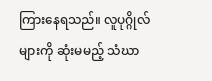ကြားနေရသည်။ လူပုဂ္ဂိုလ်များကို ဆုံးမမည့် သံဃာ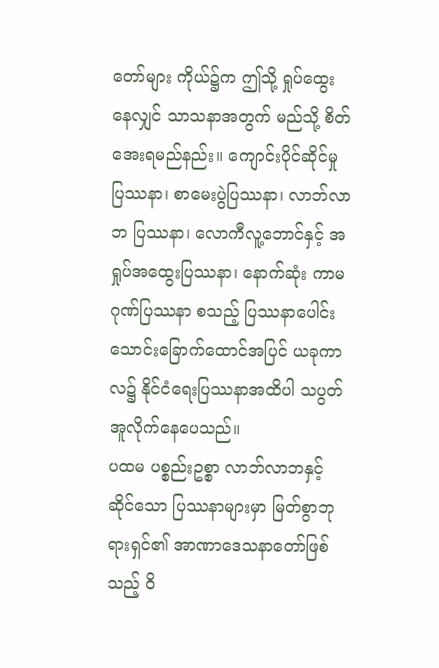တော်များ ကိုယ်၌က ဤသို့ ရှုပ်ထွေးနေလျှင် သာသနာအတွက် မည်သို့ စိတ်အေးရမည်နည်း။ ကျောင်းပိုင်ဆိုင်မှု ပြဿနာ၊ စာမေးပွဲပြဿနာ၊ လာဘ်လာဘ ပြဿနာ၊ လောကီလူ့ဘောင်နှင့် အရှုပ်အထွေးပြဿနာ၊ နောက်ဆုံး ကာမဂုဏ်ပြဿနာ စသည့် ပြဿနာပေါင်း သောင်းခြောက်ထောင်အပြင် ယခုကာလ၌ နိုင်ငံရေးပြဿနာအထိပါ သပွတ်အူလိုက်နေပေသည်။
ပထမ ပစ္စည်းဥစ္စာ လာဘ်လာဘနှင့်ဆိုင်သော ပြဿနာများမှာ မြတ်စွာဘုရားရှင်၏ အာဏာဒေသနာတော်ဖြစ်သည့် ဝိ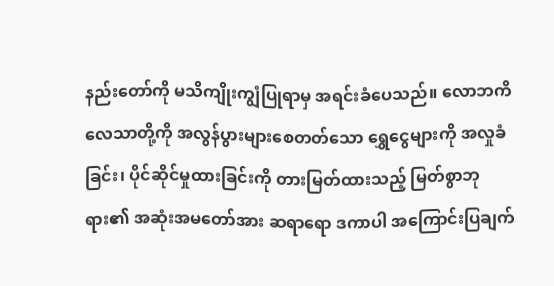နည်းတော်ကို မသိကျိုးကျွံပြုရာမှ အရင်းခံပေသည်။ လောဘကိလေသာတို့ကို အလွန်ပွားများစေတတ်သော ရွှေငွေများကို အလှုခံခြင်း၊ ပိုင်ဆိုင်မှုထားခြင်းကို တားမြတ်ထားသည့် မြတ်စွာဘုရား၏ အဆုံးအမတော်အား ဆရာရော ဒကာပါ အကြောင်းပြချက်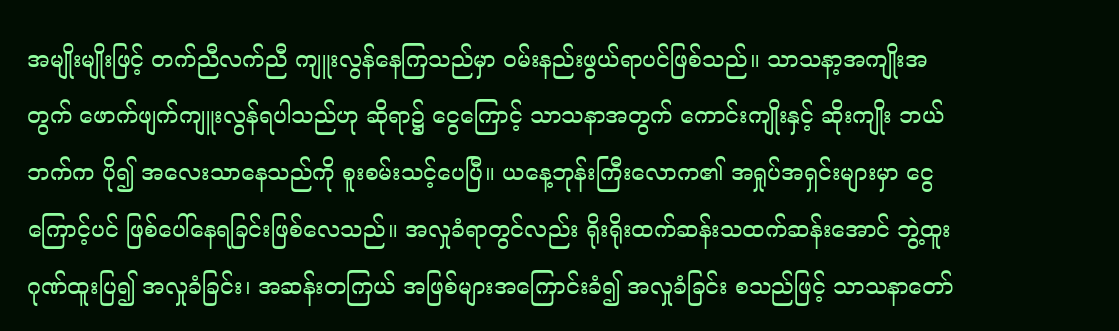အမျိုးမျိုးဖြင့် တက်ညီလက်ညီ ကျူးလွန်နေကြသည်မှာ ဝမ်းနည်းဖွယ်ရာပင်ဖြစ်သည်။ သာသနာ့အကျိုးအတွက် ဖောက်ဖျက်ကျူးလွန်ရပါသည်ဟု ဆိုရာ၌ ငွေကြောင့် သာသနာအတွက် ကောင်းကျိုးနှင့် ဆိုးကျိုး ဘယ်ဘက်က ပို၍ အလေးသာနေသည်ကို စူးစမ်းသင့်ပေပြီ။ ယနေ့ဘုန်းကြီးလောက၏ အရှုပ်အရှင်းများမှာ ငွေကြောင့်ပင် ဖြစ်ပေါ်နေရခြင်းဖြစ်လေသည်။ အလှုခံရာတွင်လည်း ရိုးရိုးထက်ဆန်းသထက်ဆန်းအောင် ဘွဲ့ထူးဂုဏ်ထူးပြ၍ အလှုခံခြင်း၊ အဆန်းတကြယ် အဖြစ်များအကြောင်းခံ၍ အလှုခံခြင်း စသည်ဖြင့် သာသနာတော်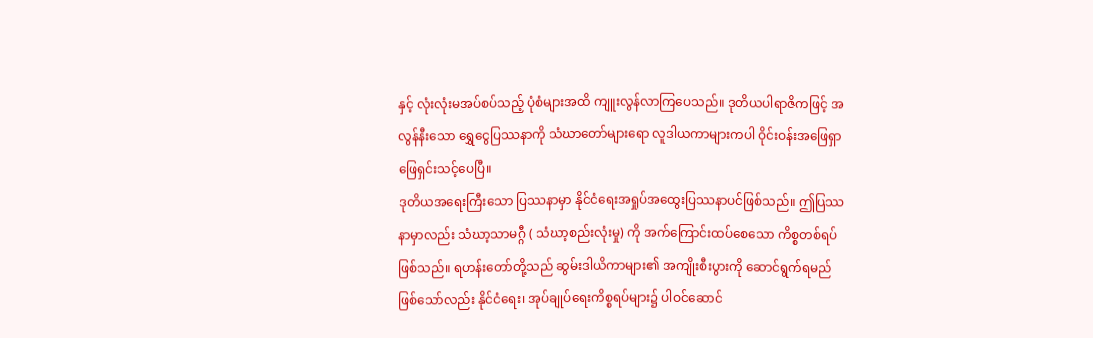နှင့် လုံးလုံးမအပ်စပ်သည့် ပုံစံများအထိ ကျူးလွန်လာကြပေသည်။ ဒုတိယပါရာဇိကဖြင့် အလွန်နီးသော ရွှေငွေပြဿနာကို သံဃာတော်များရော လူဒါယကာများကပါ ဝိုင်းဝန်းအဖြေရှာ ဖြေရှင်းသင့်ပေပြီ။
ဒုတိယအရေးကြီးသော ပြဿနာမှာ နိုင်ငံရေးအရှုပ်အထွေးပြဿနာပင်ဖြစ်သည်။ ဤပြဿနာမှာလည်း သံဃာ့သာမဂ္ဂီ ( သံဃာ့စည်းလုံးမှု) ကို အက်ကြောင်းထပ်စေသော ကိစ္စတစ်ရပ်ဖြစ်သည်။ ရဟန်းတော်တို့သည် ဆွမ်းဒါယိကာများ၏ အကျိုးစီးပွားကို ဆောင်ရွက်ရမည် ဖြစ်သော်လည်း နိုင်ငံရေး၊ အုပ်ချုပ်ရေးကိစ္စရပ်များ၌ ပါဝင်ဆောင်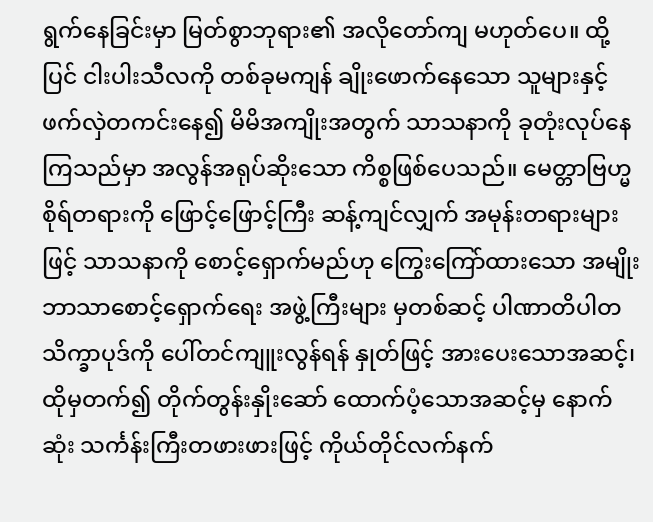ရွက်နေခြင်းမှာ မြတ်စွာဘုရား၏ အလိုတော်ကျ မဟုတ်ပေ။ ထို့ပြင် ငါးပါးသီလကို တစ်ခုမကျန် ချိုးဖောက်နေသော သူများနှင့် ဖက်လှဲတကင်းနေ၍ မိမိအကျိုးအတွက် သာသနာကို ခုတုံးလုပ်နေကြသည်မှာ အလွန်အရုပ်ဆိုးသော ကိစ္စဖြစ်ပေသည်။ မေတ္တာဗြဟ္မစိုရ်တရားကို ဖြောင့်ဖြောင့်ကြီး ဆန့်ကျင်လျှက် အမုန်းတရားများဖြင့် သာသနာကို စောင့်ရှောက်မည်ဟု ကြွေးကြော်ထားသော အမျိုးဘာသာစောင့်ရှောက်ရေး အဖွဲ့ကြီးများ မှတစ်ဆင့် ပါဏာတိပါတသိက္ခာပုဒ်ကို ပေါ်တင်ကျူးလွန်ရန် နှုတ်ဖြင့် အားပေးသောအဆင့်၊ ထိုမှတက်၍ တိုက်တွန်းနှိုးဆော် ထောက်ပံ့သောအဆင့်မှ နောက်ဆုံး သင်္ကန်းကြီးတဖားဖားဖြင့် ကိုယ်တိုင်လက်နက်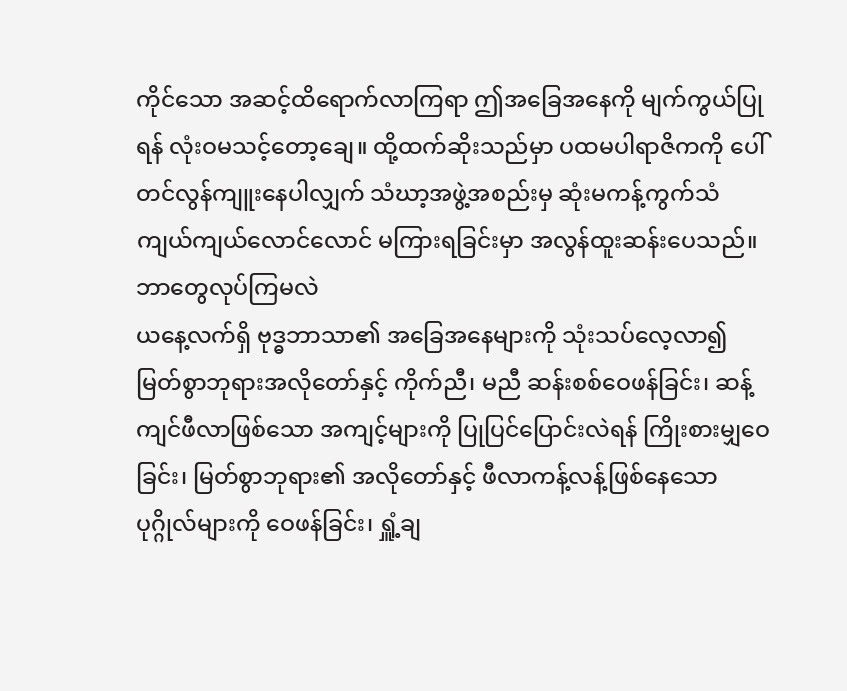ကိုင်သော အဆင့်ထိရောက်လာကြရာ ဤအခြေအနေကို မျက်ကွယ်ပြုရန် လုံးဝမသင့်တော့ချေ။ ထို့ထက်ဆိုးသည်မှာ ပထမပါရာဇိကကို ပေါ်တင်လွန်ကျူးနေပါလျှက် သံဃာ့အဖွဲ့အစည်းမှ ဆုံးမကန့်ကွက်သံ ကျယ်ကျယ်လောင်လောင် မကြားရခြင်းမှာ အလွန်ထူးဆန်းပေသည်။
ဘာတွေလုပ်ကြမလဲ
ယနေ့လက်ရှိ ဗုဒ္ဓဘာသာ၏ အခြေအနေများကို သုံးသပ်လေ့လာ၍ မြတ်စွာဘုရားအလိုတော်နှင့် ကိုက်ညီ၊ မညီ ဆန်းစစ်ဝေဖန်ခြင်း၊ ဆန့်ကျင်ဖီလာဖြစ်သော အကျင့်များကို ပြုပြင်ပြောင်းလဲရန် ကြိုးစားမျှဝေခြင်း၊ မြတ်စွာဘုရား၏ အလိုတော်နှင့် ဖီလာကန့်လန့်ဖြစ်နေသော ပုဂ္ဂိုလ်များကို ဝေဖန်ခြင်း၊ ရှူံ့ချ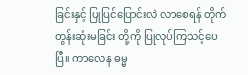ခြင်းနှင့် ပြုပြင်ပြောင်းလဲ လာစေရန် တိုက်တွန်းဆုံးမခြင်း တို့ကို ပြုလုပ်ကြသင့်ပေပြီ။ ကာလေန ဓမ္မ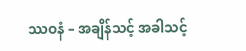ဿဝနံ – အချိန်သင့် အခါသင့်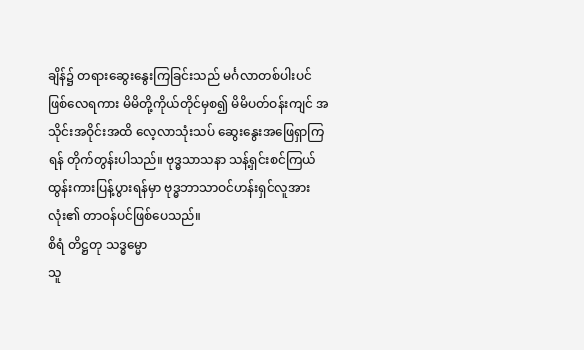ချိန်၌ တရားဆွေးနွေးကြခြင်းသည် မင်္ဂလာတစ်ပါးပင်ဖြစ်လေရကား မိမိတို့ကိုယ်တိုင်မှစ၍ မိမိပတ်ဝန်းကျင် အသိုင်းအဝိုင်းအထိ လေ့လာသုံးသပ် ဆွေးနွေးအဖြေရှာကြရန် တိုက်တွန်းပါသည်။ ဗုဒ္ဓသာသနာ သန့်ရှင်းစင်ကြယ် ထွန်းကားပြန့်ပွားရန်မှာ ဗုဒ္ဓဘာသာဝင်ဟန်းရှင်လူအားလုံး၏ တာဝန်ပင်ဖြစ်ပေသည်။
စိရံ တိဋ္ဌတု သဒ္ဓမ္မော
သူ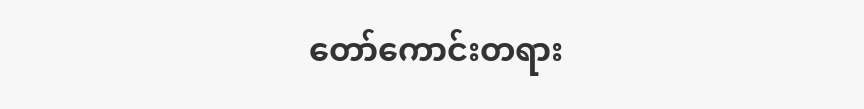တော်ကောင်းတရား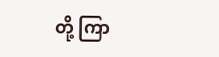တို့ ကြာ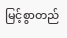မြင့်စွာတည်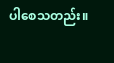ပါစေသတည်း။